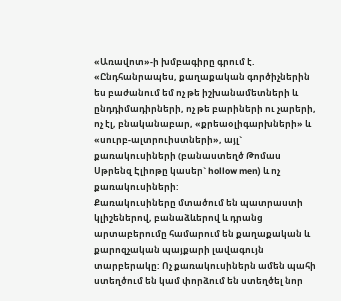«Առավոտ»-ի խմբագիրը գրում է.
«Ընդհանրապես, քաղաքական գործիչներին ես բաժանում եմ ոչ թե իշխանամետների և ընդդիմադիրների, ոչ թե բարիների ու չարերի, ոչ էլ, բնականաբար, «քրեաօլիգարխների» և «սուրբ-ալտրուիստների», այլ` քառակուսիների (բանաստեղծ Թոմաս Սթրենզ Էլիոթը կասեր` hollow men) և ոչ քառակուսիների:
Քառակուսիները մտածում են պատրաստի կլիշեներով, բանաձևերով և դրանց արտաբերումը համարում են քաղաքական և քարոզչական պայքարի լավագույն տարբերակը: Ոչ քառակուսիներն ամեն պահի ստեղծում են կամ փորձում են ստեղծել նոր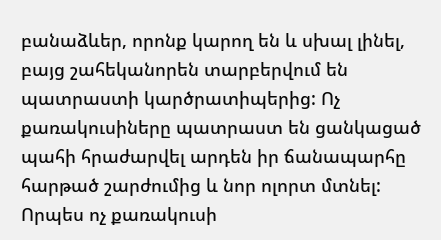բանաձևեր, որոնք կարող են և սխալ լինել, բայց շահեկանորեն տարբերվում են պատրաստի կարծրատիպերից: Ոչ քառակուսիները պատրաստ են ցանկացած պահի հրաժարվել արդեն իր ճանապարհը հարթած շարժումից և նոր ոլորտ մտնել: Որպես ոչ քառակուսի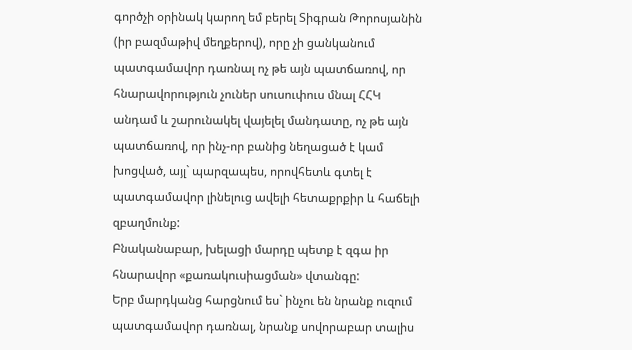գործչի օրինակ կարող եմ բերել Տիգրան Թորոսյանին (իր բազմաթիվ մեղքերով), որը չի ցանկանում պատգամավոր դառնալ ոչ թե այն պատճառով, որ հնարավորություն չուներ սուսուփուս մնալ ՀՀԿ անդամ և շարունակել վայելել մանդատը, ոչ թե այն պատճառով, որ ինչ-որ բանից նեղացած է կամ խոցված, այլ` պարզապես, որովհետև գտել է պատգամավոր լինելուց ավելի հետաքրքիր և հաճելի զբաղմունք:
Բնականաբար, խելացի մարդը պետք է զգա իր հնարավոր «քառակուսիացման» վտանգը:
Երբ մարդկանց հարցնում ես` ինչու են նրանք ուզում պատգամավոր դառնալ, նրանք սովորաբար տալիս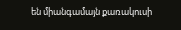են միանգամայն քառակուսի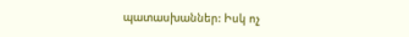պատասխաններ: Իսկ ոչ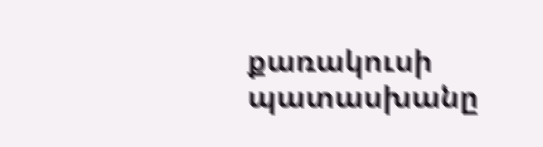քառակուսի պատասխանը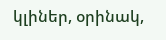կլիներ, օրինակ,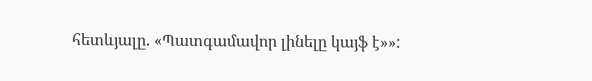հետևյալը. «Պատգամավոր լինելը կայֆ է»»: